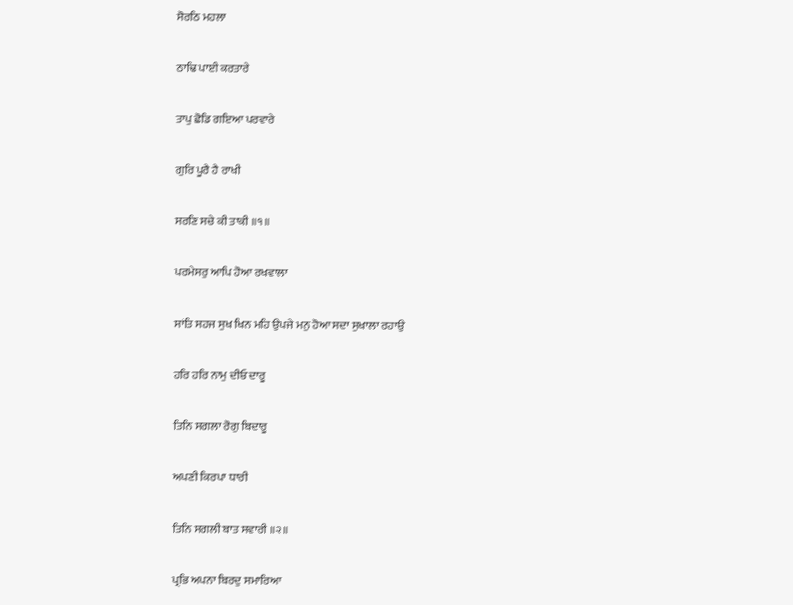ਸੋਰਠਿ ਮਹਲਾ

ਠਾਢਿ ਪਾਈ ਕਰਤਾਰੇ

ਤਾਪੁ ਛੋਡਿ ਗਇਆ ਪਰਵਾਰੇ

ਗੁਰਿ ਪੂਰੈ ਹੈ ਰਾਖੀ

ਸਰਣਿ ਸਚੇ ਕੀ ਤਾਕੀ ॥੧॥

ਪਰਮੇਸਰੁ ਆਪਿ ਹੋਆ ਰਖਵਾਲਾ

ਸਾਂਤਿ ਸਹਜ ਸੁਖ ਖਿਨ ਮਹਿ ਉਪਜੇ ਮਨੁ ਹੋਆ ਸਦਾ ਸੁਖਾਲਾ ਰਹਾਉ

ਹਰਿ ਹਰਿ ਨਾਮੁ ਦੀਓ ਦਾਰੂ

ਤਿਨਿ ਸਗਲਾ ਰੋਗੁ ਬਿਦਾਰੂ

ਅਪਣੀ ਕਿਰਪਾ ਧਾਰੀ

ਤਿਨਿ ਸਗਲੀ ਬਾਤ ਸਵਾਰੀ ॥੨॥

ਪ੍ਰਭਿ ਅਪਨਾ ਬਿਰਦੁ ਸਮਾਰਿਆ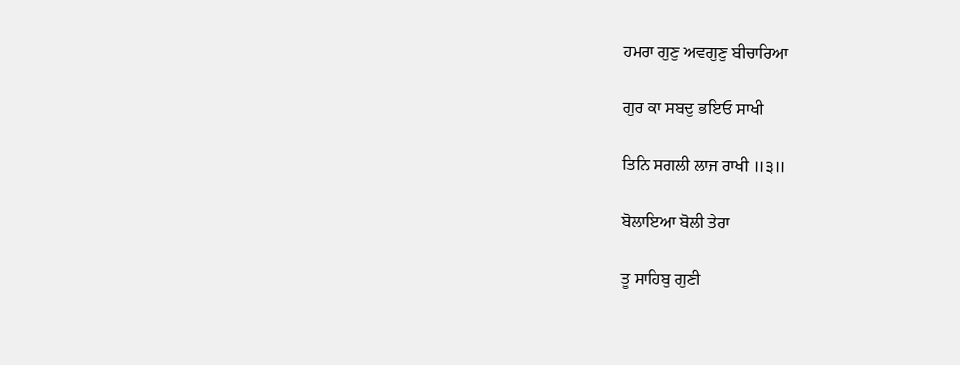ਹਮਰਾ ਗੁਣੁ ਅਵਗੁਣੁ ਬੀਚਾਰਿਆ

ਗੁਰ ਕਾ ਸਬਦੁ ਭਇਓ ਸਾਖੀ

ਤਿਨਿ ਸਗਲੀ ਲਾਜ ਰਾਖੀ ॥੩॥

ਬੋਲਾਇਆ ਬੋਲੀ ਤੇਰਾ

ਤੂ ਸਾਹਿਬੁ ਗੁਣੀ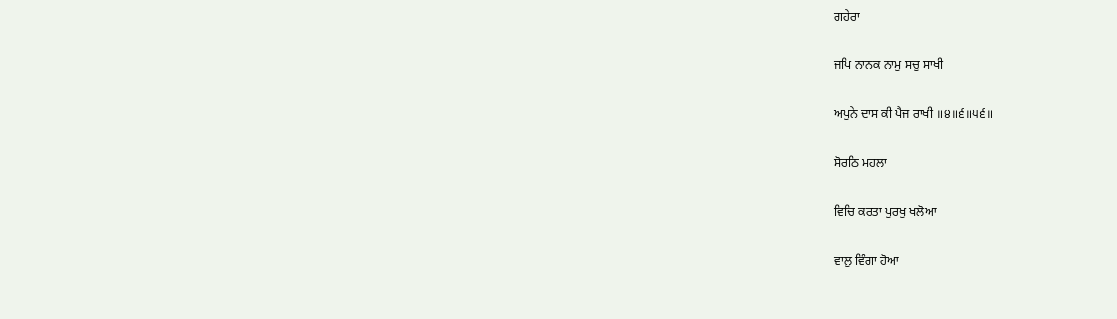ਗਹੇਰਾ

ਜਪਿ ਨਾਨਕ ਨਾਮੁ ਸਚੁ ਸਾਖੀ

ਅਪੁਨੇ ਦਾਸ ਕੀ ਪੈਜ ਰਾਖੀ ॥੪॥੬॥੫੬॥

ਸੋਰਠਿ ਮਹਲਾ

ਵਿਚਿ ਕਰਤਾ ਪੁਰਖੁ ਖਲੋਆ

ਵਾਲੁ ਵਿੰਗਾ ਹੋਆ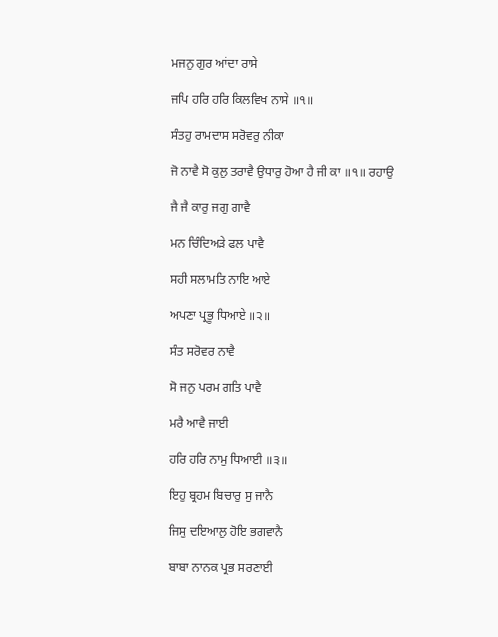ਮਜਨੁ ਗੁਰ ਆਂਦਾ ਰਾਸੇ

ਜਪਿ ਹਰਿ ਹਰਿ ਕਿਲਵਿਖ ਨਾਸੇ ॥੧॥

ਸੰਤਹੁ ਰਾਮਦਾਸ ਸਰੋਵਰੁ ਨੀਕਾ

ਜੋ ਨਾਵੈ ਸੋ ਕੁਲੁ ਤਰਾਵੈ ਉਧਾਰੁ ਹੋਆ ਹੈ ਜੀ ਕਾ ॥੧॥ ਰਹਾਉ

ਜੈ ਜੈ ਕਾਰੁ ਜਗੁ ਗਾਵੈ

ਮਨ ਚਿੰਦਿਅੜੇ ਫਲ ਪਾਵੈ

ਸਹੀ ਸਲਾਮਤਿ ਨਾਇ ਆਏ

ਅਪਣਾ ਪ੍ਰਭੂ ਧਿਆਏ ॥੨॥

ਸੰਤ ਸਰੋਵਰ ਨਾਵੈ

ਸੋ ਜਨੁ ਪਰਮ ਗਤਿ ਪਾਵੈ

ਮਰੈ ਆਵੈ ਜਾਈ

ਹਰਿ ਹਰਿ ਨਾਮੁ ਧਿਆਈ ॥੩॥

ਇਹੁ ਬ੍ਰਹਮ ਬਿਚਾਰੁ ਸੁ ਜਾਨੈ

ਜਿਸੁ ਦਇਆਲੁ ਹੋਇ ਭਗਵਾਨੈ

ਬਾਬਾ ਨਾਨਕ ਪ੍ਰਭ ਸਰਣਾਈ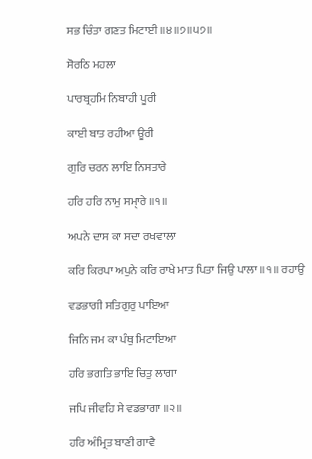ਸਭ ਚਿੰਤਾ ਗਣਤ ਮਿਟਾਈ ॥੪॥੭॥੫੭॥

ਸੋਰਠਿ ਮਹਲਾ

ਪਾਰਬ੍ਰਹਮਿ ਨਿਬਾਹੀ ਪੂਰੀ

ਕਾਈ ਬਾਤ ਰਹੀਆ ਊਰੀ

ਗੁਰਿ ਚਰਨ ਲਾਇ ਨਿਸਤਾਰੇ

ਹਰਿ ਹਰਿ ਨਾਮੁ ਸਮੑਾਰੇ ॥੧॥

ਅਪਨੇ ਦਾਸ ਕਾ ਸਦਾ ਰਖਵਾਲਾ

ਕਰਿ ਕਿਰਪਾ ਅਪੁਨੇ ਕਰਿ ਰਾਖੇ ਮਾਤ ਪਿਤਾ ਜਿਉ ਪਾਲਾ ॥੧॥ ਰਹਾਉ

ਵਡਭਾਗੀ ਸਤਿਗੁਰੁ ਪਾਇਆ

ਜਿਨਿ ਜਮ ਕਾ ਪੰਥੁ ਮਿਟਾਇਆ

ਹਰਿ ਭਗਤਿ ਭਾਇ ਚਿਤੁ ਲਾਗਾ

ਜਪਿ ਜੀਵਹਿ ਸੇ ਵਡਭਾਗਾ ॥੨॥

ਹਰਿ ਅੰਮ੍ਰਿਤ ਬਾਣੀ ਗਾਵੈ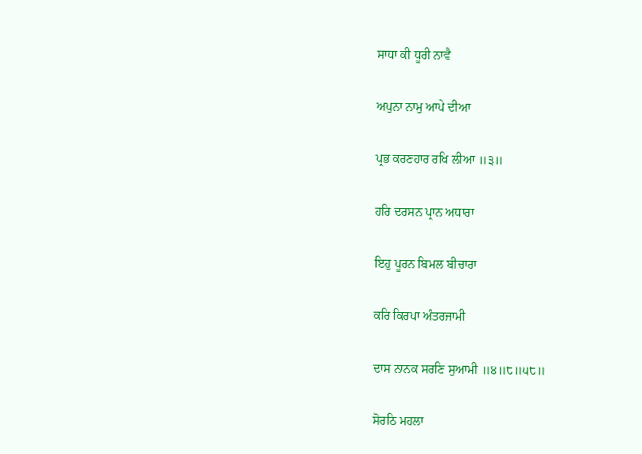ਸਾਧਾ ਕੀ ਧੂਰੀ ਨਾਵੈ

ਅਪੁਨਾ ਨਾਮੁ ਆਪੇ ਦੀਆ

ਪ੍ਰਭ ਕਰਣਹਾਰ ਰਖਿ ਲੀਆ ॥੩॥

ਹਰਿ ਦਰਸਨ ਪ੍ਰਾਨ ਅਧਾਰਾ

ਇਹੁ ਪੂਰਨ ਬਿਮਲ ਬੀਚਾਰਾ

ਕਰਿ ਕਿਰਪਾ ਅੰਤਰਜਾਮੀ

ਦਾਸ ਨਾਨਕ ਸਰਣਿ ਸੁਆਮੀ ॥੪॥੮॥੫੮॥

ਸੋਰਠਿ ਮਹਲਾ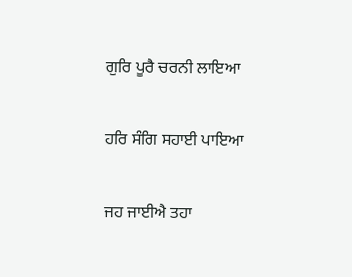ਗੁਰਿ ਪੂਰੈ ਚਰਨੀ ਲਾਇਆ

ਹਰਿ ਸੰਗਿ ਸਹਾਈ ਪਾਇਆ

ਜਹ ਜਾਈਐ ਤਹਾ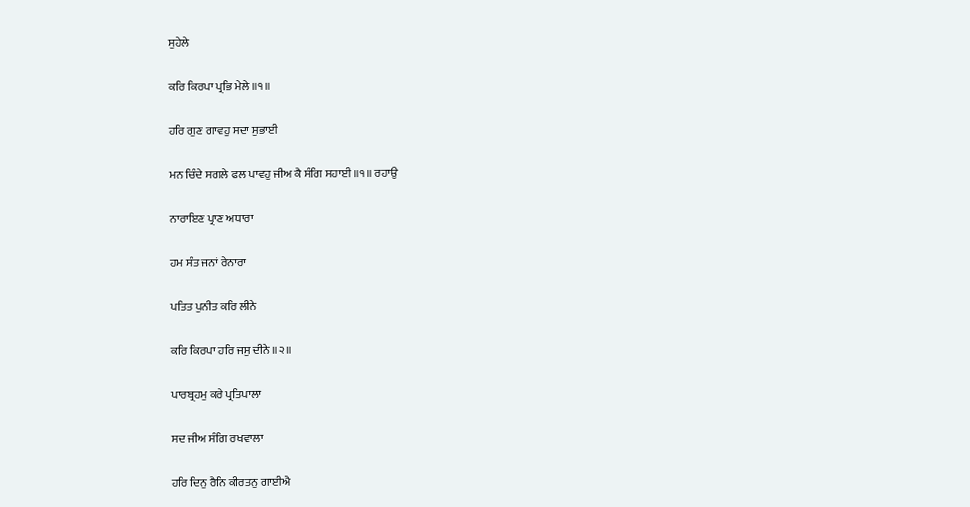ਸੁਹੇਲੇ

ਕਰਿ ਕਿਰਪਾ ਪ੍ਰਭਿ ਮੇਲੇ ॥੧॥

ਹਰਿ ਗੁਣ ਗਾਵਹੁ ਸਦਾ ਸੁਭਾਈ

ਮਨ ਚਿੰਦੇ ਸਗਲੇ ਫਲ ਪਾਵਹੁ ਜੀਅ ਕੈ ਸੰਗਿ ਸਹਾਈ ॥੧॥ ਰਹਾਉ

ਨਾਰਾਇਣ ਪ੍ਰਾਣ ਅਧਾਰਾ

ਹਮ ਸੰਤ ਜਨਾਂ ਰੇਨਾਰਾ

ਪਤਿਤ ਪੁਨੀਤ ਕਰਿ ਲੀਨੇ

ਕਰਿ ਕਿਰਪਾ ਹਰਿ ਜਸੁ ਦੀਨੇ ॥੨॥

ਪਾਰਬ੍ਰਹਮੁ ਕਰੇ ਪ੍ਰਤਿਪਾਲਾ

ਸਦ ਜੀਅ ਸੰਗਿ ਰਖਵਾਲਾ

ਹਰਿ ਦਿਨੁ ਰੈਨਿ ਕੀਰਤਨੁ ਗਾਈਐ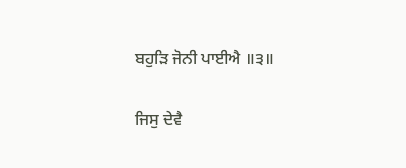ਬਹੁੜਿ ਜੋਨੀ ਪਾਈਐ ॥੩॥

ਜਿਸੁ ਦੇਵੈ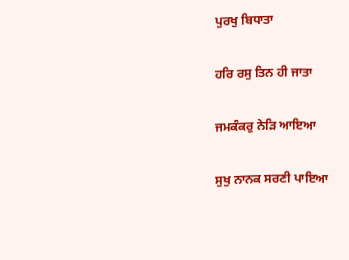ਪੁਰਖੁ ਬਿਧਾਤਾ

ਹਰਿ ਰਸੁ ਤਿਨ ਹੀ ਜਾਤਾ

ਜਮਕੰਕਰੁ ਨੇੜਿ ਆਇਆ

ਸੁਖੁ ਨਾਨਕ ਸਰਣੀ ਪਾਇਆ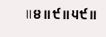॥੪॥੯॥੫੯॥